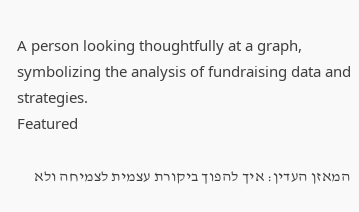A person looking thoughtfully at a graph, symbolizing the analysis of fundraising data and strategies.
Featured

המאזן העדין: איך להפוך ביקורת עצמית לצמיחה ולא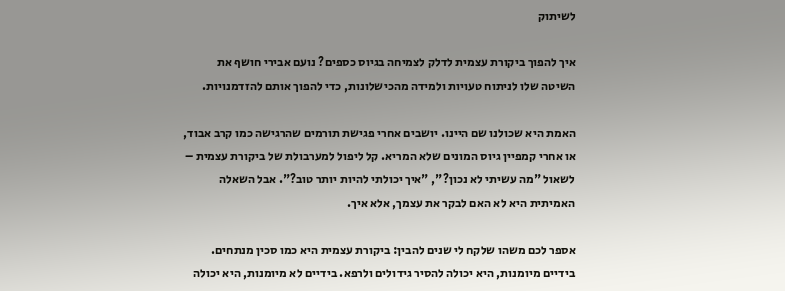לשיתוק

איך להפוך ביקורת עצמית לדלק לצמיחה בגיוס כספים? נועם אבירי חושף את השיטה שלו לניתוח טעויות ולמידה מהכישלונות, כדי להפוך אותם להזדמנויות.

האמת היא שכולנו שם היינו. יושבים אחרי פגישת תורמים שהרגישה כמו קרב אבוד, או אחרי קמפיין גיוס המונים שלא המריא. קל ליפול למערבולת של ביקורת עצמית – לשאול "מה עשיתי לא נכון?", "איך יכולתי להיות יותר טוב?". אבל השאלה האמיתית היא לא האם לבקר את עצמך, אלא איך.

אספר לכם משהו שלקח לי שנים להבין: ביקורת עצמית היא כמו סכין מנתחים. בידיים מיומנות, היא יכולה להסיר גידולים ולרפא. בידיים לא מיומנות, היא יכולה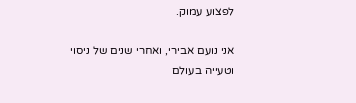לפצוע עמוק.

אני נועם אבירי, ואחרי שנים של ניסוי וטעייה בעולם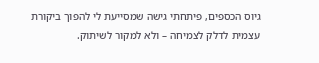גיוס הכספים, פיתחתי גישה שמסייעת לי להפוך ביקורת עצמית לדלק לצמיחה – ולא למקור לשיתוק.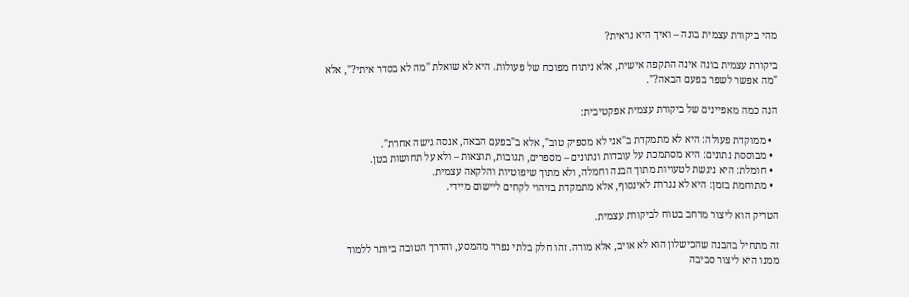מהי ביקורת עצמית בונה – ואיך היא נראית?

ביקורת עצמית בונה אינה התקפה אישית, אלא ניתוח מפוכח של פעולות. היא לא שואלת "מה לא בסדר איתי?", אלא "מה אפשר לשפר בפעם הבאה?".

הנה כמה מאפיינים של ביקורת עצמית אפקטיבית:

  • ממוקדת פעולה: היא לא מתמקדת ב"אני לא מספיק טוב", אלא ב"בפעם הבאה, אנסה גישה אחרת".
  • מבוססת נתונים: היא מסתמכת על עובדות ונתונים – מספרים, תגובות, תוצאות – ולא על תחושות בטן.
  • חומלת: היא ניגשת לטעויות מתוך הבנה וחמלה, ולא מתוך שיפוטיות והלקאה עצמית.
  • מתוחמת בזמן: היא לא נגררת לאינסוף, אלא מתמקדת בזיהוי לקחים ליישום מיידי.

הטריק הוא ליצור מרחב בטוח לביקורת עצמית.

זה מתחיל בהבנה שהכישלון הוא לא אויב, אלא מורה. זהו חלק בלתי נפרד מהמסע, והדרך הטובה ביותר ללמוד ממנו היא ליצור סביבה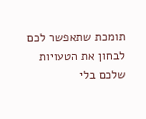תומכת שתאפשר לכם לבחון את הטעויות שלכם בלי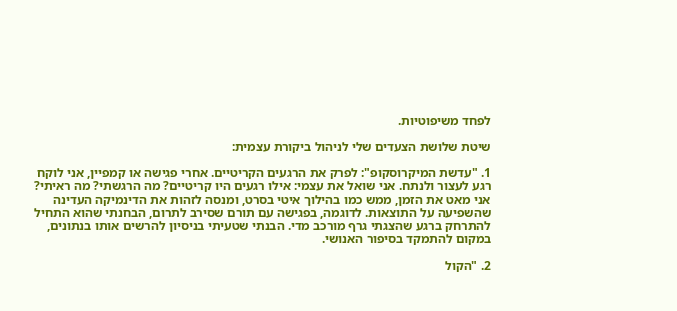לפחד משיפוטיות.

שיטת שלושת הצעדים שלי לניהול ביקורת עצמית:

1. "עדשת המיקרוסקופ": לפרק את הרגעים הקריטיים. אחרי פגישה או קמפיין, אני לוקח רגע לעצור ולנתח. אני שואל את עצמי: אילו רגעים היו קריטיים? מה הרגשתי? מה ראיתי? אני מאט את הזמן, ממש כמו בהילוך איטי בסרט, ומנסה לזהות את הדינמיקה העדינה שהשפיעה על התוצאות. לדוגמה, בפגישה עם תורם שסירב לתרום, הבחנתי שהוא התחיל להתרחק ברגע שהצגתי גרף מורכב מדי. הבנתי שטעיתי בניסיון להרשים אותו בנתונים, במקום להתמקד בסיפור האנושי.

2. "הקול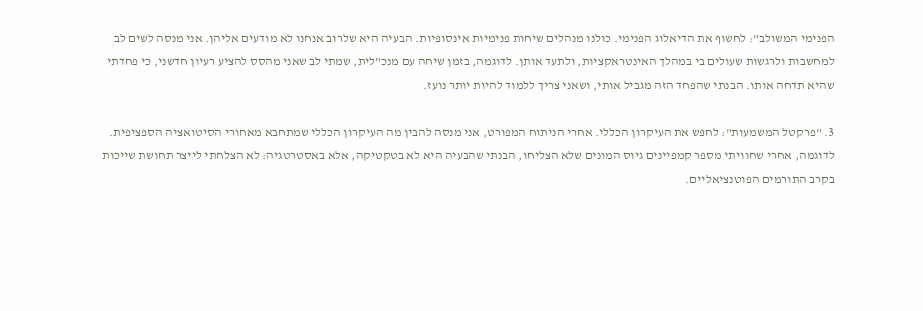הפנימי המשולב": לחשוף את הדיאלוג הפנימי. כולנו מנהלים שיחות פנימיות אינסופיות. הבעיה היא שלרוב אנחנו לא מודעים אליהן. אני מנסה לשים לב למחשבות ולרגשות שעולים בי במהלך האינטראקציות, ולתעד אותן. לדוגמה, בזמן שיחה עם מנכ"לית, שמתי לב שאני מהסס להציע רעיון חדשני, כי פחדתי שהיא תדחה אותו. הבנתי שהפחד הזה מגביל אותי, ושאני צריך ללמוד להיות יותר נועז.

3. "פרקטל המשמעות": לחפש את העיקרון הכללי. אחרי הניתוח המפורט, אני מנסה להבין מה העיקרון הכללי שמתחבא מאחורי הסיטואציה הספציפית. לדוגמה, אחרי שחוויתי מספר קמפיינים גיוס המונים שלא הצליחו, הבנתי שהבעיה היא לא בטקטיקה, אלא באסטרטגיה: לא הצלחתי לייצר תחושת שייכות בקרב התורמים הפוטנציאליים.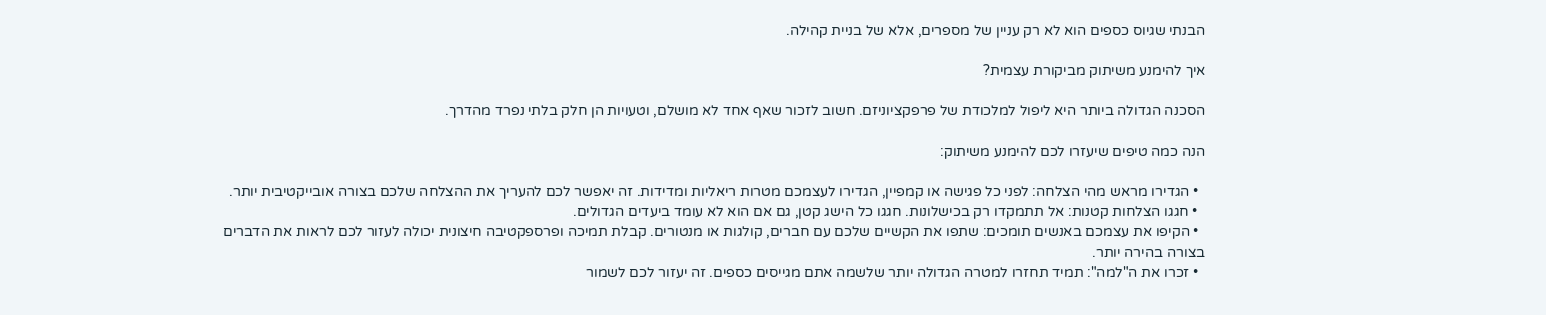הבנתי שגיוס כספים הוא לא רק עניין של מספרים, אלא של בניית קהילה.

איך להימנע משיתוק מביקורת עצמית?

הסכנה הגדולה ביותר היא ליפול למלכודת של פרפקציוניזם. חשוב לזכור שאף אחד לא מושלם, וטעויות הן חלק בלתי נפרד מהדרך.

הנה כמה טיפים שיעזרו לכם להימנע משיתוק:

  • הגדירו מראש מהי הצלחה: לפני כל פגישה או קמפיין, הגדירו לעצמכם מטרות ריאליות ומדידות. זה יאפשר לכם להעריך את ההצלחה שלכם בצורה אובייקטיבית יותר.
  • חגגו הצלחות קטנות: אל תתמקדו רק בכישלונות. חגגו כל הישג קטן, גם אם הוא לא עומד ביעדים הגדולים.
  • הקיפו את עצמכם באנשים תומכים: שתפו את הקשיים שלכם עם חברים, קולגות או מנטורים. קבלת תמיכה ופרספקטיבה חיצונית יכולה לעזור לכם לראות את הדברים בצורה בהירה יותר.
  • זכרו את ה"למה": תמיד תחזרו למטרה הגדולה יותר שלשמה אתם מגייסים כספים. זה יעזור לכם לשמור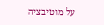על מוטיבציה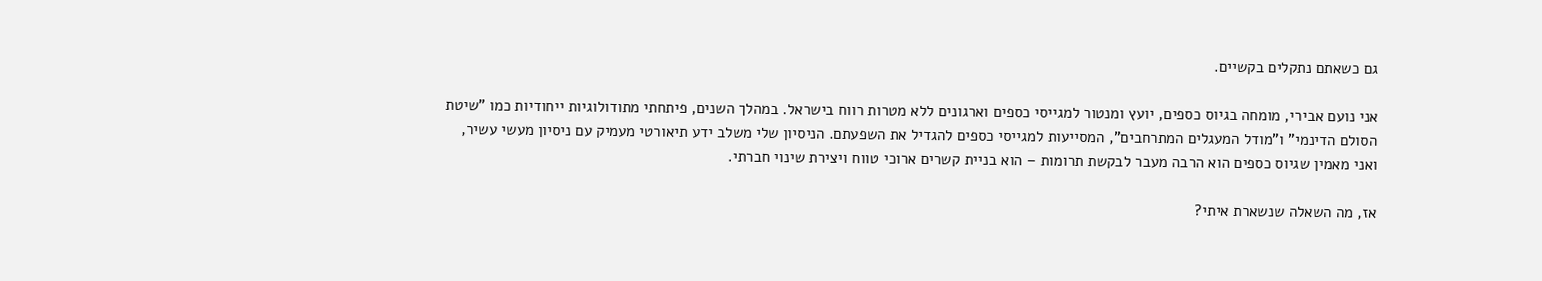גם כשאתם נתקלים בקשיים.

אני נועם אבירי, מומחה בגיוס כספים, יועץ ומנטור למגייסי כספים וארגונים ללא מטרות רווח בישראל. במהלך השנים, פיתחתי מתודולוגיות ייחודיות כמו "שיטת הסולם הדינמי" ו"מודל המעגלים המתרחבים", המסייעות למגייסי כספים להגדיל את השפעתם. הניסיון שלי משלב ידע תיאורטי מעמיק עם ניסיון מעשי עשיר, ואני מאמין שגיוס כספים הוא הרבה מעבר לבקשת תרומות – הוא בניית קשרים ארוכי טווח ויצירת שינוי חברתי.

אז, מה השאלה שנשארת איתי?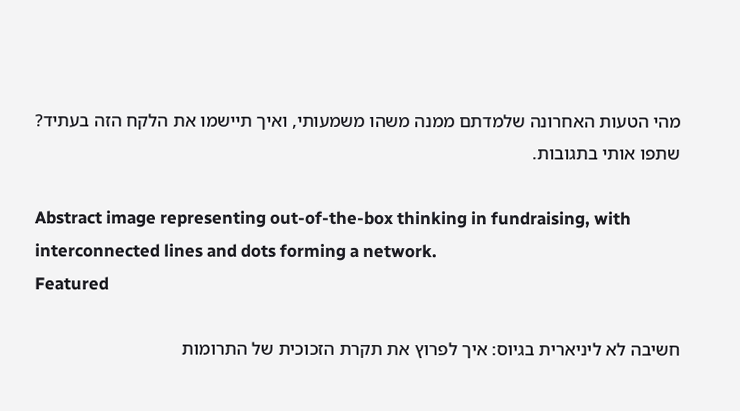מהי הטעות האחרונה שלמדתם ממנה משהו משמעותי, ואיך תיישמו את הלקח הזה בעתיד? שתפו אותי בתגובות.

Abstract image representing out-of-the-box thinking in fundraising, with interconnected lines and dots forming a network.
Featured

חשיבה לא ליניארית בגיוס: איך לפרוץ את תקרת הזכוכית של התרומות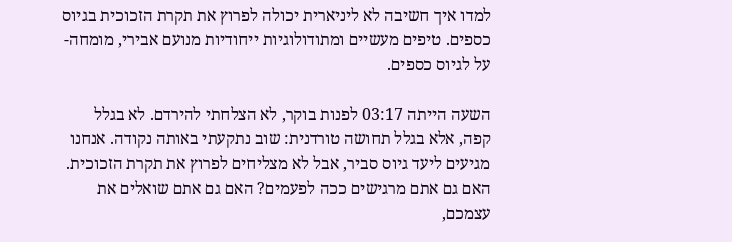למדו איך חשיבה לא ליניארית יכולה לפרוץ את תקרת הזכוכית בגיוס כספים. טיפים מעשיים ומתודולוגיות ייחודיות מנועם אבירי, מומחה-על לגיוס כספים.

השעה הייתה 03:17 לפנות בוקר, לא הצלחתי להירדם. לא בגלל קפה, אלא בגלל תחושה טורדנית: שוב נתקעתי באותה נקודה. אנחנו מגיעים ליעד גיוס סביר, אבל לא מצליחים לפרוץ את תקרת הזכוכית. האם גם אתם מרגישים ככה לפעמים? האם גם אתם שואלים את עצמכם,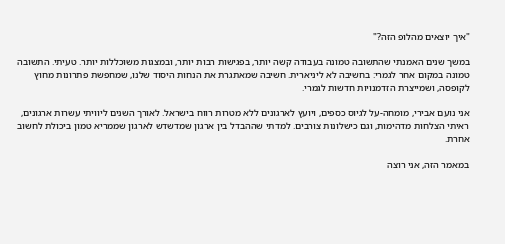"איך יוצאים מהלופ הזה?"

במשך שנים האמנתי שהתשובה טמונה בעבודה קשה יותר, בפגישות רבות יותר, ובמצגות משוכללות יותר. טעיתי. התשובה טמונה במקום אחר לגמרי: בחשיבה לא ליניארית. חשיבה שמאתגרת את הנחות היסוד שלנו, שמחפשת פתרונות מחוץ לקופסה, ושמייצרת הזדמנויות חדשות לגמרי.

אני נועם אבירי, מומחה-על לגיוס כספים, ויועץ לארגונים ללא מטרות רווח בישראל. לאורך השנים ליוויתי עשרות ארגונים, ראיתי הצלחות מדהימות, וגם כישלונות צורבים. למדתי שההבדל בין ארגון שמדשדש לארגון שממריא טמון ביכולת לחשוב אחרת.

במאמר הזה, אני רוצה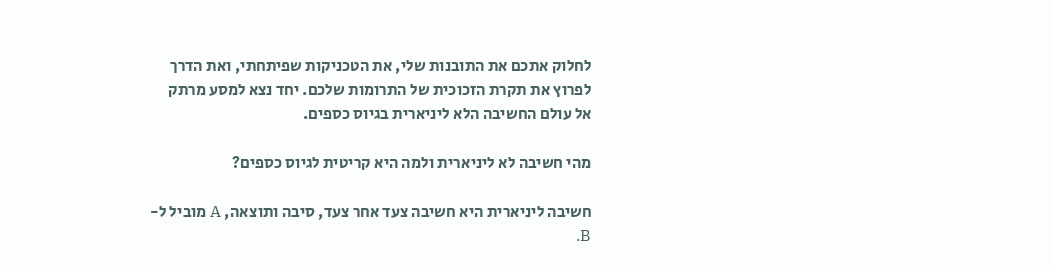לחלוק אתכם את התובנות שלי, את הטכניקות שפיתחתי, ואת הדרך לפרוץ את תקרת הזכוכית של התרומות שלכם. יחד נצא למסע מרתק אל עולם החשיבה הלא ליניארית בגיוס כספים.

מהי חשיבה לא ליניארית ולמה היא קריטית לגיוס כספים?

חשיבה ליניארית היא חשיבה צעד אחר צעד, סיבה ותוצאה, A מוביל ל-B.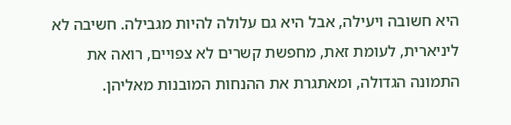היא חשובה ויעילה, אבל היא גם עלולה להיות מגבילה. חשיבה לא ליניארית, לעומת זאת, מחפשת קשרים לא צפויים, רואה את התמונה הגדולה, ומאתגרת את ההנחות המובנות מאליהן.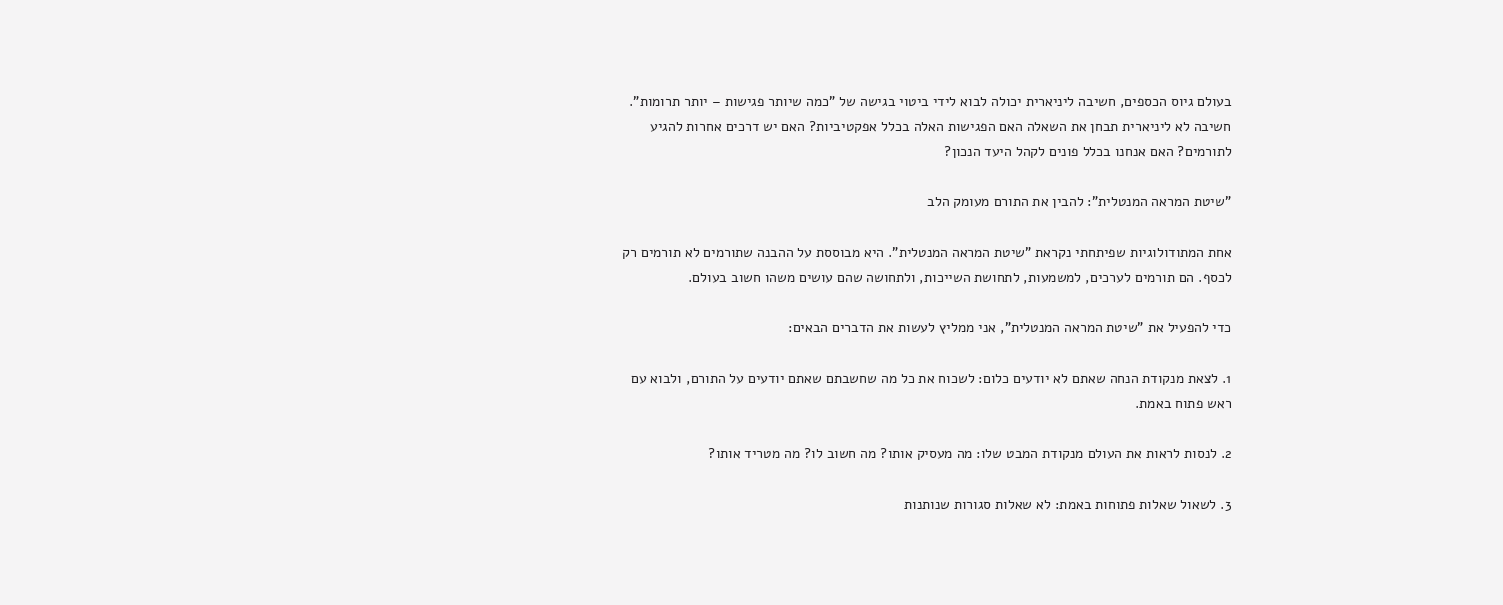בעולם גיוס הכספים, חשיבה ליניארית יכולה לבוא לידי ביטוי בגישה של "כמה שיותר פגישות – יותר תרומות". חשיבה לא ליניארית תבחן את השאלה האם הפגישות האלה בכלל אפקטיביות? האם יש דרכים אחרות להגיע לתורמים? האם אנחנו בכלל פונים לקהל היעד הנכון?

"שיטת המראה המנטלית": להבין את התורם מעומק הלב

אחת המתודולוגיות שפיתחתי נקראת "שיטת המראה המנטלית". היא מבוססת על ההבנה שתורמים לא תורמים רק לכסף. הם תורמים לערכים, למשמעות, לתחושת השייכות, ולתחושה שהם עושים משהו חשוב בעולם.

כדי להפעיל את "שיטת המראה המנטלית", אני ממליץ לעשות את הדברים הבאים:

1. לצאת מנקודת הנחה שאתם לא יודעים כלום: לשכוח את כל מה שחשבתם שאתם יודעים על התורם, ולבוא עם ראש פתוח באמת.

2. לנסות לראות את העולם מנקודת המבט שלו: מה מעסיק אותו? מה חשוב לו? מה מטריד אותו?

3. לשאול שאלות פתוחות באמת: לא שאלות סגורות שנותנות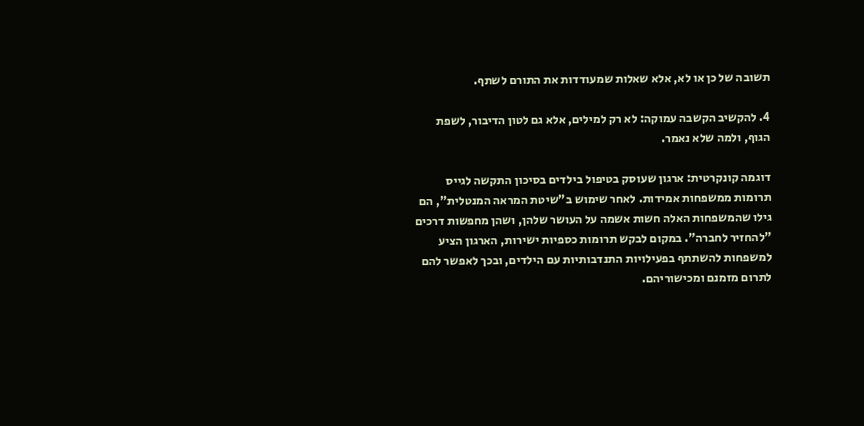תשובה של כן או לא, אלא שאלות שמעודדות את התורם לשתף.

4. להקשיב הקשבה עמוקה: לא רק למילים, אלא גם לטון הדיבור, לשפת הגוף, ולמה שלא נאמר.

דוגמה קונקרטית: ארגון שעוסק בטיפול בילדים בסיכון התקשה לגייס תרומות ממשפחות אמידות. לאחר שימוש ב"שיטת המראה המנטלית", הם גילו שהמשפחות האלה חשות אשמה על העושר שלהן, ושהן מחפשות דרכים "להחזיר לחברה". במקום לבקש תרומות כספיות ישירות, הארגון הציע למשפחות להשתתף בפעילויות התנדבותיות עם הילדים, ובכך לאפשר להם לתרום מזמנם ומכישוריהם.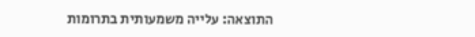התוצאה: עלייה משמעותית בתרומות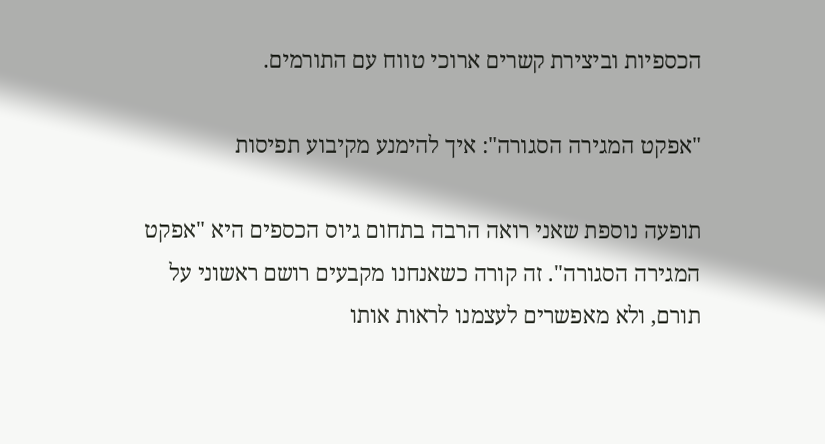הכספיות וביצירת קשרים ארוכי טווח עם התורמים.

"אפקט המגירה הסגורה": איך להימנע מקיבוע תפיסות

תופעה נוספת שאני רואה הרבה בתחום גיוס הכספים היא "אפקט המגירה הסגורה". זה קורה כשאנחנו מקבעים רושם ראשוני על תורם, ולא מאפשרים לעצמנו לראות אותו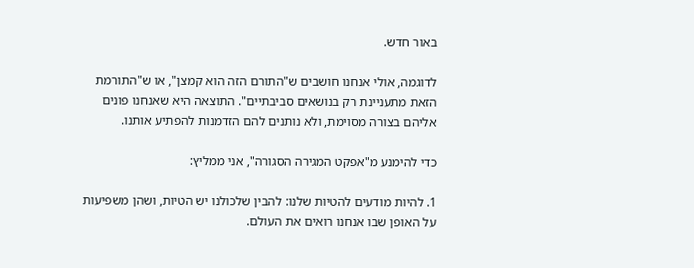באור חדש.

לדוגמה, אולי אנחנו חושבים ש"התורם הזה הוא קמצן", או ש"התורמת הזאת מתעניינת רק בנושאים סביבתיים". התוצאה היא שאנחנו פונים אליהם בצורה מסוימת, ולא נותנים להם הזדמנות להפתיע אותנו.

כדי להימנע מ"אפקט המגירה הסגורה", אני ממליץ:

1. להיות מודעים להטיות שלנו: להבין שלכולנו יש הטיות, ושהן משפיעות על האופן שבו אנחנו רואים את העולם.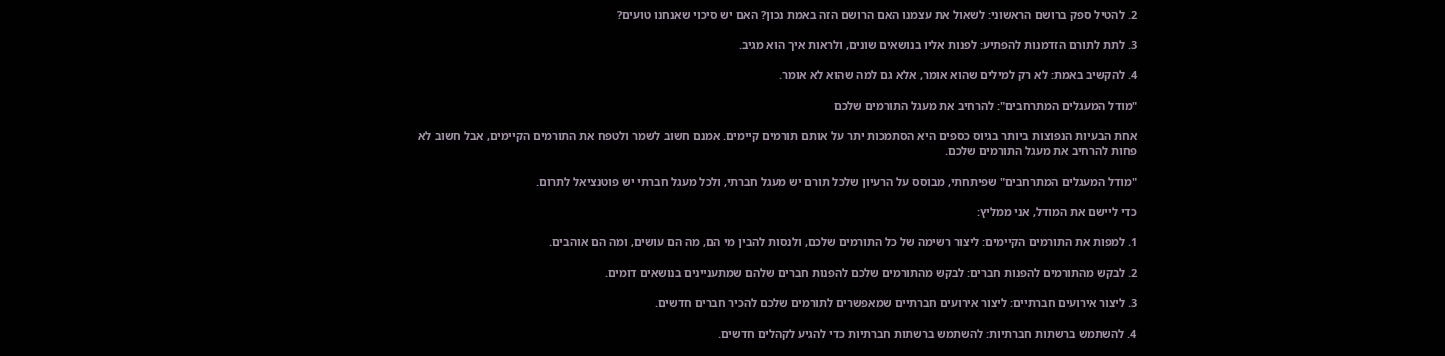2. להטיל ספק ברושם הראשוני: לשאול את עצמנו האם הרושם הזה באמת נכון? האם יש סיכוי שאנחנו טועים?

3. לתת לתורם הזדמנות להפתיע: לפנות אליו בנושאים שונים, ולראות איך הוא מגיב.

4. להקשיב באמת: לא רק למילים שהוא אומר, אלא גם למה שהוא לא אומר.

"מודל המעגלים המתרחבים": להרחיב את מעגל התורמים שלכם

אחת הבעיות הנפוצות ביותר בגיוס כספים היא הסתמכות יתר על אותם תורמים קיימים. אמנם חשוב לשמר ולטפח את התורמים הקיימים, אבל חשוב לא פחות להרחיב את מעגל התורמים שלכם.

"מודל המעגלים המתרחבים" שפיתחתי, מבוסס על הרעיון שלכל תורם יש מעגל חברתי, ולכל מעגל חברתי יש פוטנציאל לתרום.

כדי ליישם את המודל, אני ממליץ:

1. למפות את התורמים הקיימים: ליצור רשימה של כל התורמים שלכם, ולנסות להבין מי הם, מה הם עושים, ומה הם אוהבים.

2. לבקש מהתורמים להפנות חברים: לבקש מהתורמים שלכם להפנות חברים שלהם שמתעניינים בנושאים דומים.

3. ליצור אירועים חברתיים: ליצור אירועים חברתיים שמאפשרים לתורמים שלכם להכיר חברים חדשים.

4. להשתמש ברשתות חברתיות: להשתמש ברשתות חברתיות כדי להגיע לקהלים חדשים.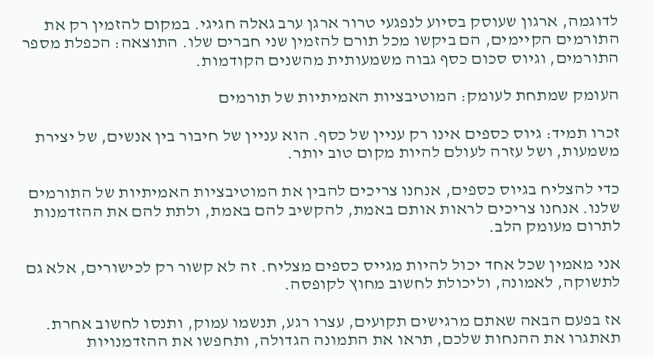לדוגמה, ארגון שעוסק בסיוע לנפגעי טרור ארגן ערב גאלה חגיגי. במקום להזמין רק את התורמים הקיימים, הם ביקשו מכל תורם להזמין שני חברים שלו. התוצאה: הכפלת מספר התורמים, וגיוס סכום כסף גבוה משמעותית מהשנים הקודמות.

העומק שמתחת לעומק: המוטיבציות האמיתיות של תורמים

זכרו תמיד: גיוס כספים אינו רק עניין של כסף. הוא עניין של חיבור בין אנשים, של יצירת משמעות, ושל עזרה לעולם להיות מקום טוב יותר.

כדי להצליח בגיוס כספים, אנחנו צריכים להבין את המוטיבציות האמיתיות של התורמים שלנו. אנחנו צריכים לראות אותם באמת, להקשיב להם באמת, ולתת להם את ההזדמנות לתרום מעומק הלב.

אני מאמין שכל אחד יכול להיות מגייס כספים מצליח. זה לא קשור רק לכישורים, אלא גם לתשוקה, לאמונה, וליכולת לחשוב מחוץ לקופסה.

אז בפעם הבאה שאתם מרגישים תקועים, עצרו רגע, תנשמו עמוק, ותנסו לחשוב אחרת. תאתגרו את ההנחות שלכם, תראו את התמונה הגדולה, ותחפשו את ההזדמנויות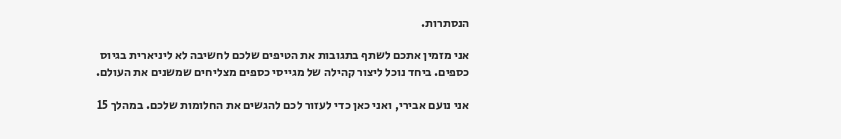הנסתרות.

אני מזמין אתכם לשתף בתגובות את הטיפים שלכם לחשיבה לא ליניארית בגיוס כספים. ביחד נוכל ליצור קהילה של מגייסי כספים מצליחים שמשנים את העולם.

אני נועם אבירי, ואני כאן כדי לעזור לכם להגשים את החלומות שלכם. במהלך 15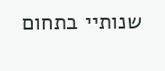שנותיי בתחום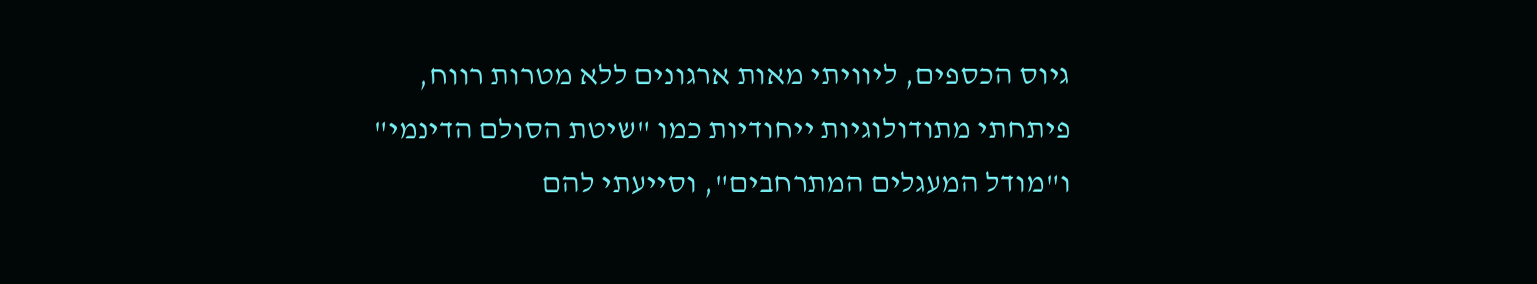גיוס הכספים, ליוויתי מאות ארגונים ללא מטרות רווח, פיתחתי מתודולוגיות ייחודיות כמו "שיטת הסולם הדינמי" ו"מודל המעגלים המתרחבים", וסייעתי להם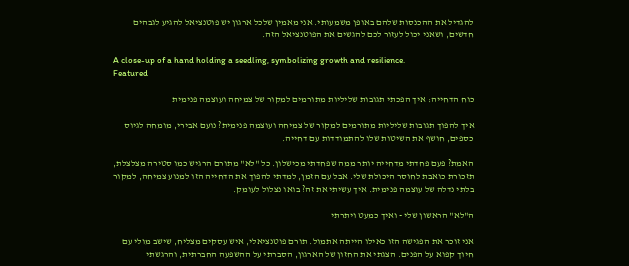להגדיל את ההכנסות שלהם באופן משמעותי. אני מאמין שלכל ארגון יש פוטנציאל להגיע לגבהים חדשים, ושאני יכול לעזור לכם להגשים את הפוטנציאל הזה.

A close-up of a hand holding a seedling, symbolizing growth and resilience.
Featured

כוח הדחייה: איך הפכתי תגובות שליליות מתורמים למקור של צמיחה ועוצמה פנימית

איך להפוך תגובות שליליות מתורמים למקור של צמיחה ועוצמה פנימית? נועם אבירי, מומחה לגיוס כספים, חושף את השיטות שלו להתמודדות עם דחייה.

האמת? פעם פחדתי מדחייה יותר ממה שפחדתי מכישלון. כל "לא" מתורם הרגיש כמו סטירה מצלצלת, תזכורת כואבת לחוסר היכולת שלי. אבל עם הזמן, למדתי להפוך את הדחייה הזו למנוע צמיחה, למקור בלתי נדלה של עוצמה פנימית. איך עשיתי את זה? בואו נצלול לעומק.

ה"לא" הראשון שלי - ואיך כמעט ויתרתי

אני זוכר את הפגישה הזו כאילו הייתה אתמול. תורם פוטנציאלי, איש עסקים מצליח, שישב מולי עם חיוך קפוא על הפנים. הצגתי את החזון של הארגון, הסברתי על ההשפעה החברתית, והרגשתי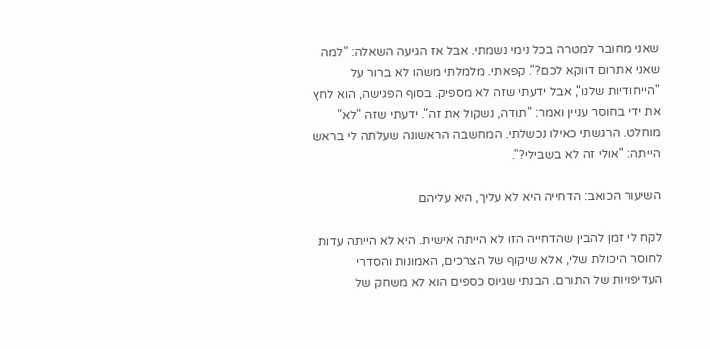שאני מחובר למטרה בכל נימי נשמתי. אבל אז הגיעה השאלה: "למה שאני אתרום דווקא לכם?". קפאתי. מלמלתי משהו לא ברור על "הייחודיות שלנו", אבל ידעתי שזה לא מספיק. בסוף הפגישה, הוא לחץ את ידי בחוסר עניין ואמר: "תודה, נשקול את זה". ידעתי שזה "לא" מוחלט. הרגשתי כאילו נכשלתי. המחשבה הראשונה שעלתה לי בראש הייתה: "אולי זה לא בשבילי?".

השיעור הכואב: הדחייה היא לא עליך, היא עליהם

לקח לי זמן להבין שהדחייה הזו לא הייתה אישית. היא לא הייתה עדות לחוסר היכולת שלי, אלא שיקוף של הצרכים, האמונות והסדרי העדיפויות של התורם. הבנתי שגיוס כספים הוא לא משחק של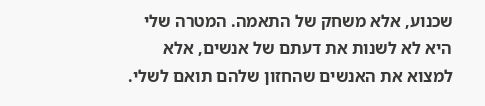שכנוע, אלא משחק של התאמה. המטרה שלי היא לא לשנות את דעתם של אנשים, אלא למצוא את האנשים שהחזון שלהם תואם לשלי.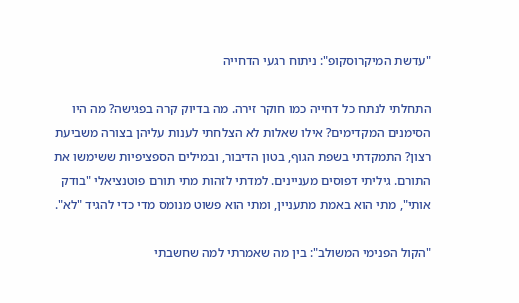"עדשת המיקרוסקופ": ניתוח רגעי הדחייה

התחלתי לנתח כל דחייה כמו חוקר זירה. מה בדיוק קרה בפגישה? מה היו הסימנים המקדימים? אילו שאלות לא הצלחתי לענות עליהן בצורה משביעת רצון? התמקדתי בשפת הגוף, בטון הדיבור, ובמילים הספציפיות ששימשו את התורם. גיליתי דפוסים מעניינים. למדתי לזהות מתי תורם פוטנציאלי "בודק אותי", מתי הוא באמת מתעניין, ומתי הוא פשוט מנומס מדי כדי להגיד "לא".

"הקול הפנימי המשולב": בין מה שאמרתי למה שחשבתי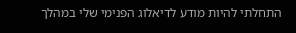התחלתי להיות מודע לדיאלוג הפנימי שלי במהלך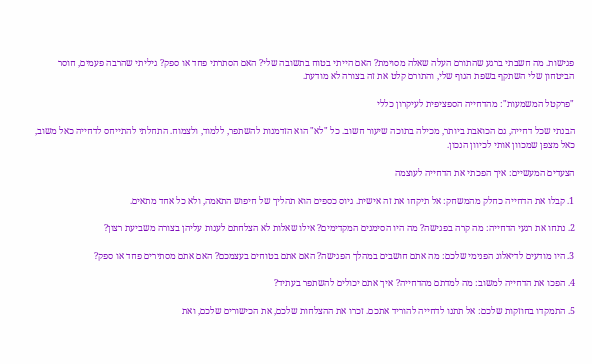פגישות. מה חשבתי ברגע שהתורם העלה שאלה מסוימת? האם הייתי בטוח בתשובה שלי? האם הסתרתי פחד או ספק? גיליתי שהרבה פעמים, חוסר הביטחון שלי השתקף בשפת הגוף שלי, והתורם קלט את זה בצורה לא מודעת.

"פרקטל המשמעות": מהדחייה הספציפית לעיקרון כללי

הבנתי שכל דחייה, גם הכואבת ביותר, מכילה בתוכה שיעור חשוב. כל "לא" הוא הזדמנות להשתפר, ללמוד, ולצמוח. התחלתי להתייחס לדחייה כאל משוב, כאל מצפן שמכוון אותי לכיוון הנכון.

הצעדים המעשיים: איך הפכתי את הדחייה לעוצמה

1. קבלו את הדחייה כחלק מהמשחק: אל תיקחו את זה אישית. גיוס כספים הוא תהליך של חיפוש התאמה, ולא כל אחד מתאים.

2. נתחו את רגעי הדחייה: מה קרה בפגישה? מה היו הסימנים המקדימים? אילו שאלות לא הצלחתם לענות עליהן בצורה משביעת רצון?

3. היו מודעים לדיאלוג הפנימי שלכם: מה אתם חושבים במהלך הפגישה? האם אתם בטוחים בעצמכם? האם אתם מסתירים פחד או ספק?

4. הפכו את הדחייה למשוב: מה למדתם מהדחייה? איך אתם יכולים להשתפר בעתיד?

5. התמקדו בחוזקות שלכם: אל תתנו לדחייה להוריד אתכם. זכרו את ההצלחות שלכם, את הכישורים שלכם, ואת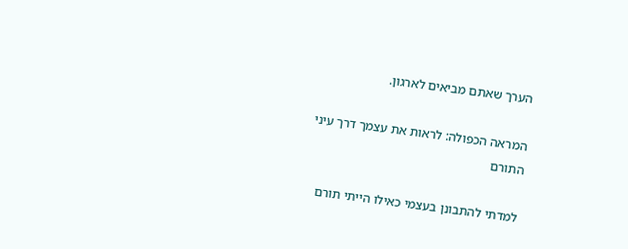הערך שאתם מביאים לארגון.

המראה הכפולה: לראות את עצמך דרך עיני התורם

למדתי להתבונן בעצמי כאילו הייתי תורם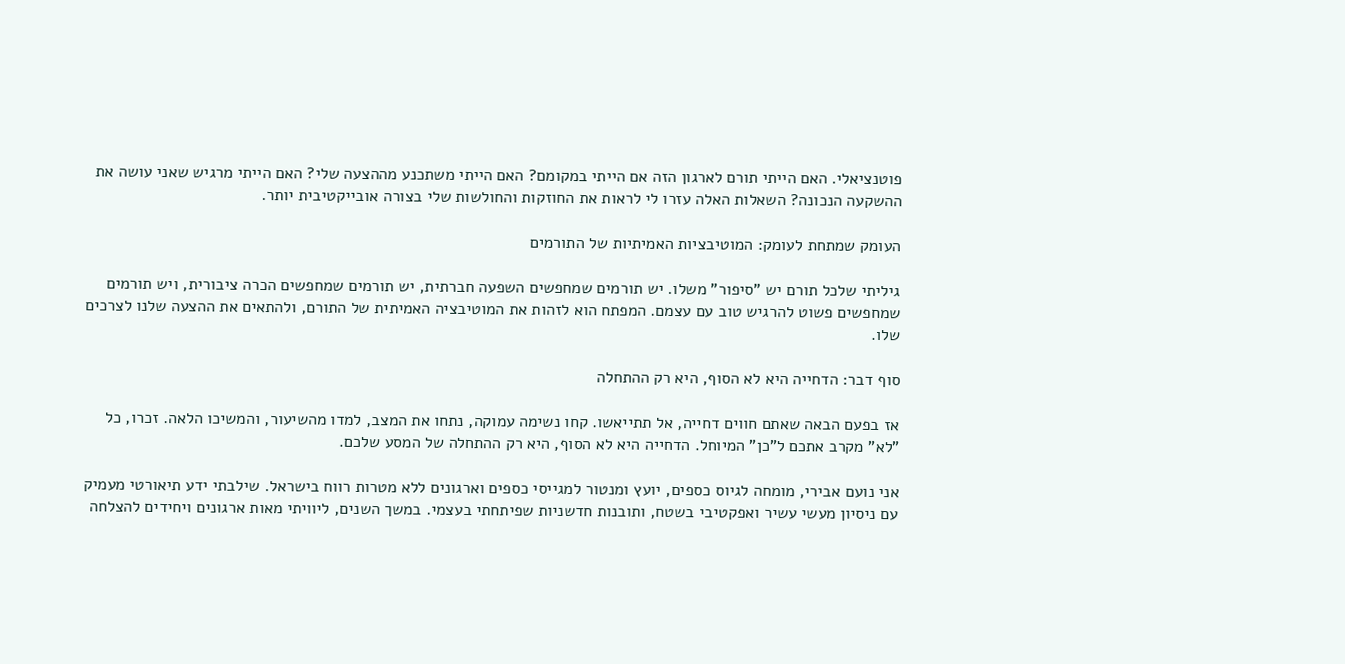פוטנציאלי. האם הייתי תורם לארגון הזה אם הייתי במקומם? האם הייתי משתכנע מההצעה שלי? האם הייתי מרגיש שאני עושה את ההשקעה הנכונה? השאלות האלה עזרו לי לראות את החוזקות והחולשות שלי בצורה אובייקטיבית יותר.

העומק שמתחת לעומק: המוטיבציות האמיתיות של התורמים

גיליתי שלכל תורם יש "סיפור" משלו. יש תורמים שמחפשים השפעה חברתית, יש תורמים שמחפשים הכרה ציבורית, ויש תורמים שמחפשים פשוט להרגיש טוב עם עצמם. המפתח הוא לזהות את המוטיבציה האמיתית של התורם, ולהתאים את ההצעה שלנו לצרכים שלו.

סוף דבר: הדחייה היא לא הסוף, היא רק ההתחלה

אז בפעם הבאה שאתם חווים דחייה, אל תתייאשו. קחו נשימה עמוקה, נתחו את המצב, למדו מהשיעור, והמשיכו הלאה. זכרו, כל "לא" מקרב אתכם ל"כן" המיוחל. הדחייה היא לא הסוף, היא רק ההתחלה של המסע שלכם.

אני נועם אבירי, מומחה לגיוס כספים, יועץ ומנטור למגייסי כספים וארגונים ללא מטרות רווח בישראל. שילבתי ידע תיאורטי מעמיק עם ניסיון מעשי עשיר ואפקטיבי בשטח, ותובנות חדשניות שפיתחתי בעצמי. במשך השנים, ליוויתי מאות ארגונים ויחידים להצלחה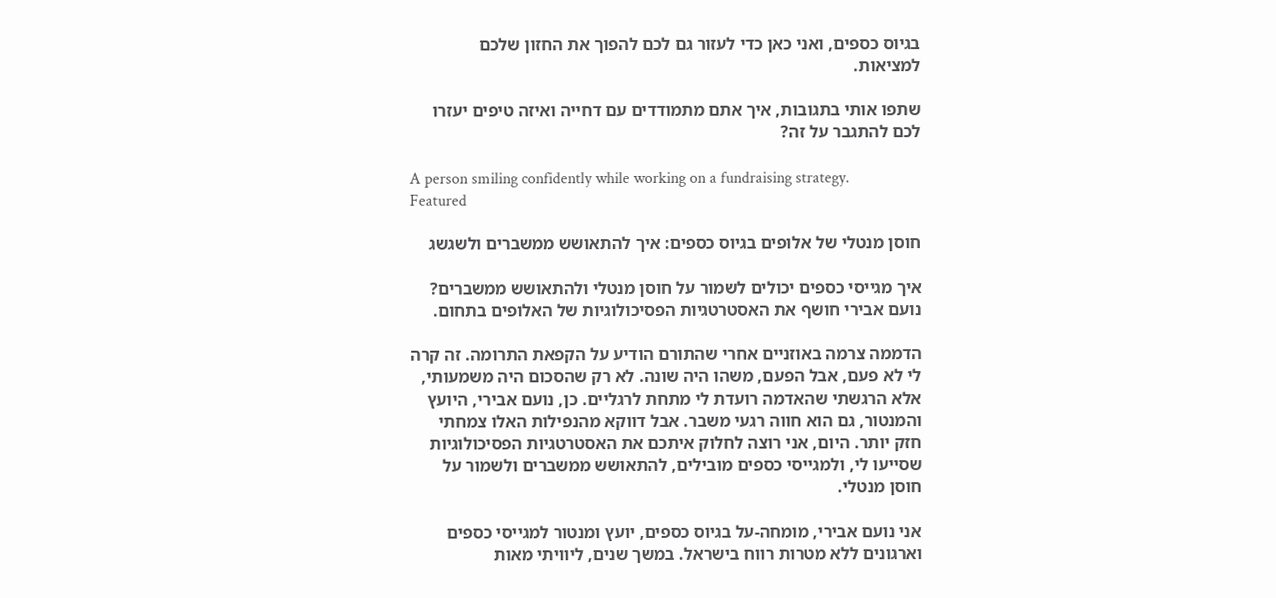בגיוס כספים, ואני כאן כדי לעזור גם לכם להפוך את החזון שלכם למציאות.

שתפו אותי בתגובות, איך אתם מתמודדים עם דחייה ואיזה טיפים יעזרו לכם להתגבר על זה?

A person smiling confidently while working on a fundraising strategy.
Featured

חוסן מנטלי של אלופים בגיוס כספים: איך להתאושש ממשברים ולשגשג

איך מגייסי כספים יכולים לשמור על חוסן מנטלי ולהתאושש ממשברים? נועם אבירי חושף את האסטרטגיות הפסיכולוגיות של האלופים בתחום.

הדממה צרמה באוזניים אחרי שהתורם הודיע על הקפאת התרומה. זה קרה לי לא פעם, אבל הפעם, משהו היה שונה. לא רק שהסכום היה משמעותי, אלא הרגשתי שהאדמה רועדת לי מתחת לרגליים. כן, נועם אבירי, היועץ והמנטור, גם הוא חווה רגעי משבר. אבל דווקא מהנפילות האלו צמחתי חזק יותר. היום, אני רוצה לחלוק איתכם את האסטרטגיות הפסיכולוגיות שסייעו לי, ולמגייסי כספים מובילים, להתאושש ממשברים ולשמור על חוסן מנטלי.

אני נועם אבירי, מומחה-על בגיוס כספים, יועץ ומנטור למגייסי כספים וארגונים ללא מטרות רווח בישראל. במשך שנים, ליוויתי מאות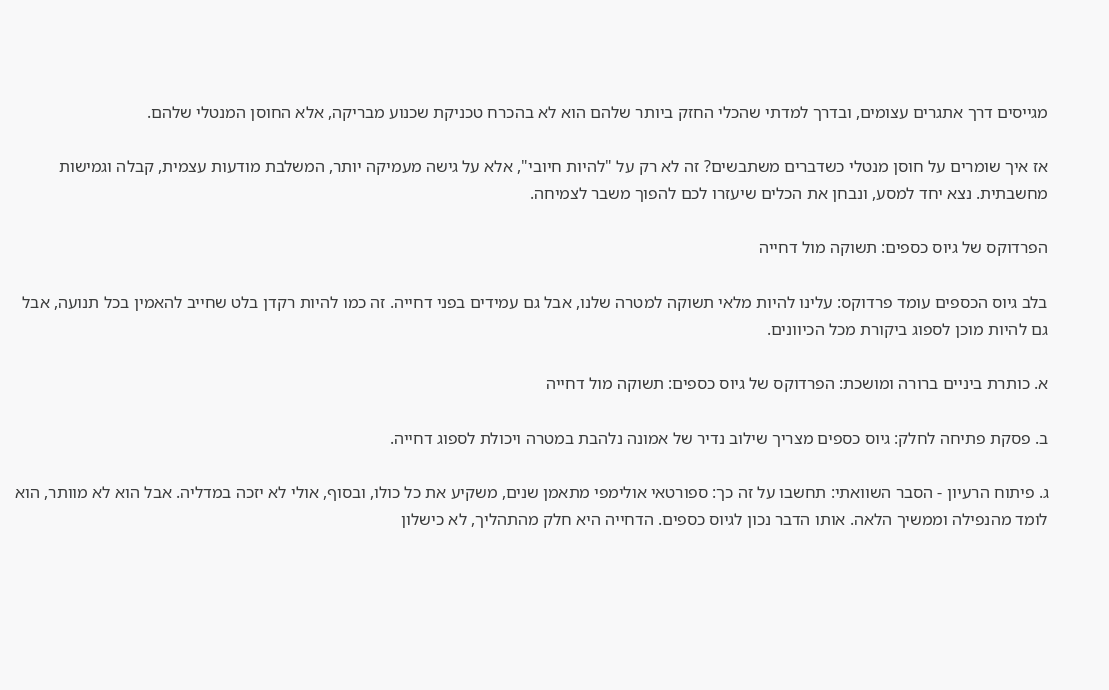מגייסים דרך אתגרים עצומים, ובדרך למדתי שהכלי החזק ביותר שלהם הוא לא בהכרח טכניקת שכנוע מבריקה, אלא החוסן המנטלי שלהם.

אז איך שומרים על חוסן מנטלי כשדברים משתבשים? זה לא רק על "להיות חיובי", אלא על גישה מעמיקה יותר, המשלבת מודעות עצמית, קבלה וגמישות מחשבתית. נצא יחד למסע, ונבחן את הכלים שיעזרו לכם להפוך משבר לצמיחה.

הפרדוקס של גיוס כספים: תשוקה מול דחייה

בלב גיוס הכספים עומד פרדוקס: עלינו להיות מלאי תשוקה למטרה שלנו, אבל גם עמידים בפני דחייה. זה כמו להיות רקדן בלט שחייב להאמין בכל תנועה, אבל גם להיות מוכן לספוג ביקורת מכל הכיוונים.

א. כותרת ביניים ברורה ומושכת: הפרדוקס של גיוס כספים: תשוקה מול דחייה

ב. פסקת פתיחה לחלק: גיוס כספים מצריך שילוב נדיר של אמונה נלהבת במטרה ויכולת לספוג דחייה.

ג. פיתוח הרעיון - הסבר השוואתי: תחשבו על זה כך: ספורטאי אולימפי מתאמן שנים, משקיע את כל כולו, ובסוף, אולי לא יזכה במדליה. אבל הוא לא מוותר, הוא לומד מהנפילה וממשיך הלאה. אותו הדבר נכון לגיוס כספים. הדחייה היא חלק מהתהליך, לא כישלון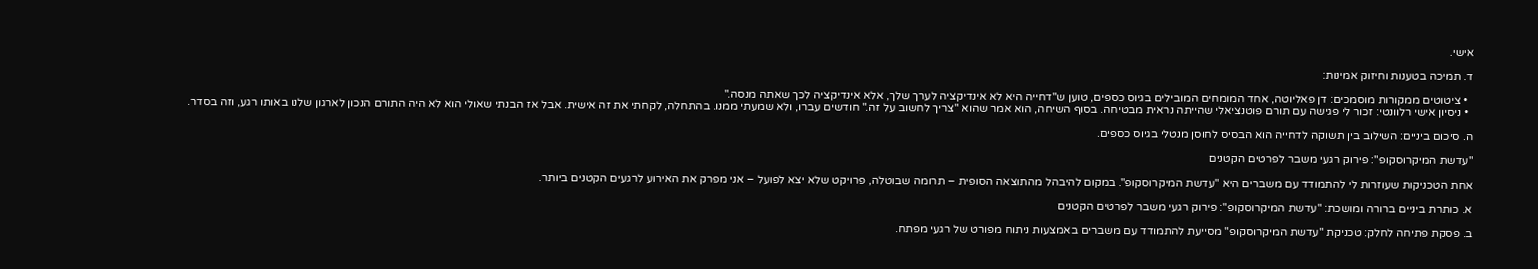אישי.

ד. תמיכה בטענות וחיזוק אמינות:

  • ציטוטים ממקורות מוסמכים: דן פאליוטה, אחד המומחים המובילים בגיוס כספים, טוען ש"דחייה היא לא אינדיקציה לערך שלך, אלא אינדיקציה לכך שאתה מנסה."
  • ניסיון אישי רלוונטי: זכור לי פגישה עם תורם פוטנציאלי שהייתה נראית מבטיחה. בסוף השיחה, הוא אמר שהוא "צריך לחשוב על זה." חודשים עברו, ולא שמעתי ממנו. בהתחלה, לקחתי את זה אישית. אבל אז הבנתי שאולי הוא לא היה התורם הנכון לארגון שלנו באותו רגע, וזה בסדר.

ה. סיכום ביניים: השילוב בין תשוקה לדחייה הוא הבסיס לחוסן מנטלי בגיוס כספים.

"עדשת המיקרוסקופ": פירוק רגעי משבר לפרטים הקטנים

אחת הטכניקות שעוזרות לי להתמודד עם משברים היא "עדשת המיקרוסקופ". במקום להיבהל מהתוצאה הסופית – תרומה שבוטלה, פרויקט שלא יצא לפועל – אני מפרק את האירוע לרגעים הקטנים ביותר.

א. כותרת ביניים ברורה ומושכת: "עדשת המיקרוסקופ": פירוק רגעי משבר לפרטים הקטנים

ב. פסקת פתיחה לחלק: טכניקת "עדשת המיקרוסקופ" מסייעת להתמודד עם משברים באמצעות ניתוח מפורט של רגעי מפתח.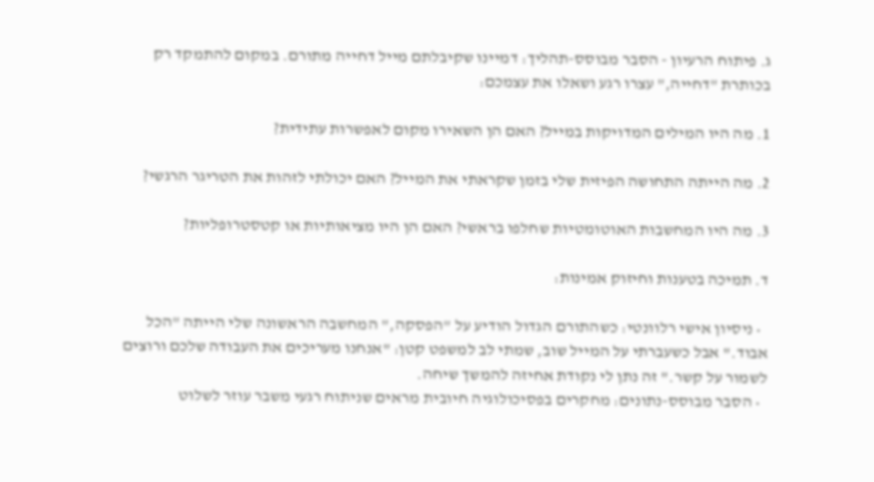ג. פיתוח הרעיון - הסבר מבוסס-תהליך: דמיינו שקיבלתם מייל דחייה מתורם. במקום להתמקד רק בכותרת "דחייה," עצרו רגע ושאלו את עצמכם:

1. מה היו המילים המדויקות במייל? האם הן השאירו מקום לאפשרות עתידית?

2. מה הייתה התחושה הפיזית שלי בזמן שקראתי את המייל? האם יכולתי לזהות את הטריגר הרגשי?

3. מה היו המחשבות האוטומטיות שחלפו בראשי? האם הן היו מציאותיות או קטסטרופליות?

ד. תמיכה בטענות וחיזוק אמינות:

  • ניסיון אישי רלוונטי: כשהתורם הגדול הודיע על "הפסקה," המחשבה הראשונה שלי הייתה "הכל אבוד." אבל כשעברתי על המייל שוב, שמתי לב למשפט קטן: "אנחנו מעריכים את העבודה שלכם ורוצים לשמור על קשר." זה נתן לי נקודת אחיזה להמשך שיחה.
  • הסבר מבוסס-נתונים: מחקרים בפסיכולוגיה חיובית מראים שניתוח רגעי משבר עוזר לשלוט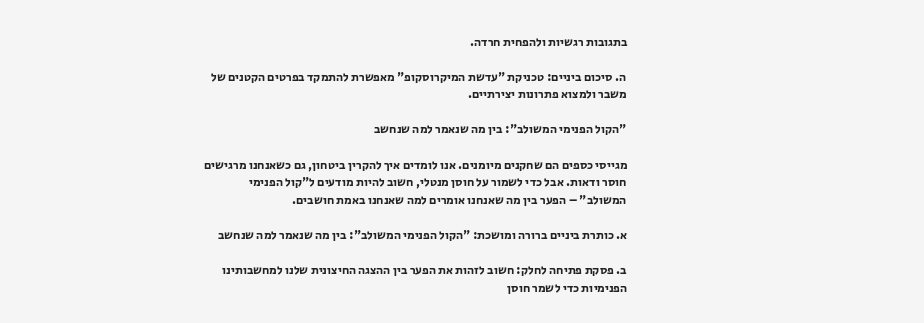בתגובות רגשיות ולהפחית חרדה.

ה. סיכום ביניים: טכניקת "עדשת המיקרוסקופ" מאפשרת להתמקד בפרטים הקטנים של משבר ולמצוא פתרונות יצירתיים.

"הקול הפנימי המשולב": בין מה שנאמר למה שנחשב

מגייסי כספים הם שחקנים מיומנים. אנו לומדים איך להקרין ביטחון, גם כשאנחנו מרגישים חוסר ודאות. אבל כדי לשמור על חוסן מנטלי, חשוב להיות מודעים ל"קול הפנימי המשולב" – הפער בין מה שאנחנו אומרים למה שאנחנו באמת חושבים.

א. כותרת ביניים ברורה ומושכת: "הקול הפנימי המשולב": בין מה שנאמר למה שנחשב

ב. פסקת פתיחה לחלק: חשוב לזהות את הפער בין ההצגה החיצונית שלנו למחשבותינו הפנימיות כדי לשמר חוסן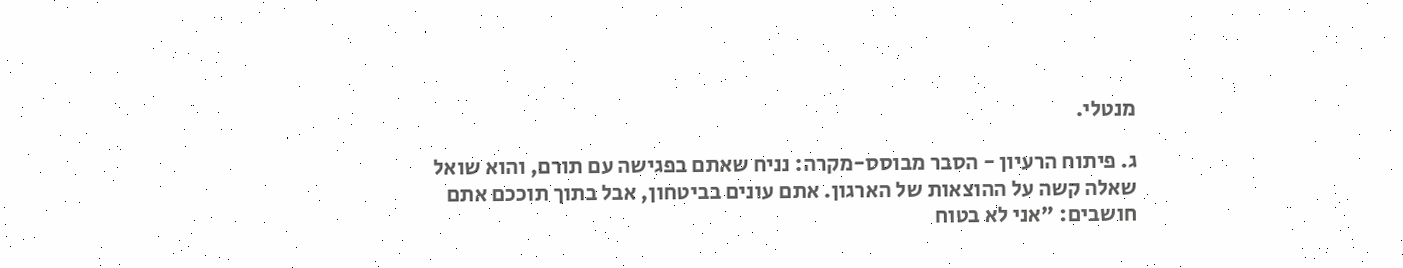מנטלי.

ג. פיתוח הרעיון - הסבר מבוסס-מקרה: נניח שאתם בפגישה עם תורם, והוא שואל שאלה קשה על ההוצאות של הארגון. אתם עונים בביטחון, אבל בתוך תוככם אתם חושבים: "אני לא בטוח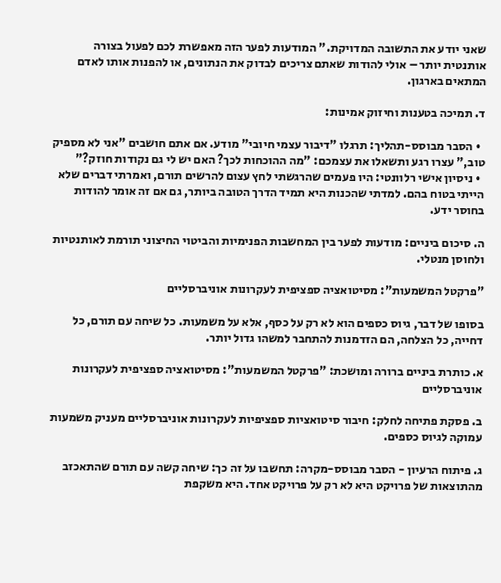שאני יודע את התשובה המדויקת." המודעות לפער הזה מאפשרת לכם לפעול בצורה אותנטית יותר – אולי להודות שאתם צריכים לבדוק את הנתונים, או להפנות אותו לאדם המתאים בארגון.

ד. תמיכה בטענות וחיזוק אמינות:

  • הסבר מבוסס-תהליך: תרגלו "דיבור עצמי חיובי" מודע. אם אתם חושבים "אני לא מספיק טוב," עצרו רגע ותשאלו את עצמכם: "מה ההוכחות לכך? האם יש לי גם נקודות חוזק?"
  • ניסיון אישי רלוונטי: היו פעמים שהרגשתי לחץ עצום להרשים תורם, ואמרתי דברים שלא הייתי בטוח בהם. למדתי שהכנות היא תמיד הדרך הטובה ביותר, גם אם זה אומר להודות בחוסר ידע.

ה. סיכום ביניים: מודעות לפער בין המחשבות הפנימיות והביטוי החיצוני תורמת לאותנטיות ולחוסן מנטלי.

"פרקטל המשמעות": מסיטואציה ספציפית לעקרונות אוניברסליים

בסופו של דבר, גיוס כספים הוא לא רק על כסף, אלא על משמעות. כל שיחה עם תורם, כל דחייה, כל הצלחה, הם הזדמנות להתחבר למשהו גדול יותר.

א. כותרת ביניים ברורה ומושכת: "פרקטל המשמעות": מסיטואציה ספציפית לעקרונות אוניברסליים

ב. פסקת פתיחה לחלק: חיבור סיטואציות ספציפיות לעקרונות אוניברסליים מעניק משמעות עמוקה לגיוס כספים.

ג. פיתוח הרעיון - הסבר מבוסס-מקרה: תחשבו על זה כך: שיחה קשה עם תורם שהתאכזב מהתוצאות של פרויקט היא לא רק על פרויקט אחד. היא משקפת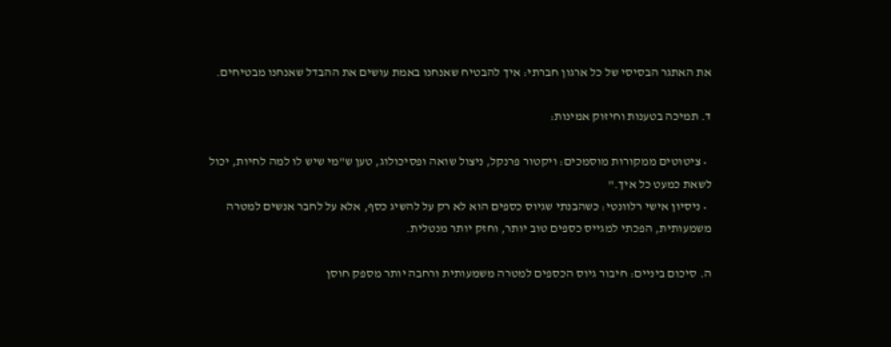את האתגר הבסיסי של כל ארגון חברתי: איך להבטיח שאנחנו באמת עושים את ההבדל שאנחנו מבטיחים.

ד. תמיכה בטענות וחיזוק אמינות:

  • ציטוטים ממקורות מוסמכים: ויקטור פרנקל, ניצול שואה ופסיכולוג, טען ש"מי שיש לו למה לחיות, יכול לשאת כמעט כל איך."
  • ניסיון אישי רלוונטי: כשהבנתי שגיוס כספים הוא לא רק על להשיג כסף, אלא על לחבר אנשים למטרה משמעותית, הפכתי למגייס כספים טוב יותר, וחזק יותר מנטלית.

ה. סיכום ביניים: חיבור גיוס הכספים למטרה משמעותית ורחבה יותר מספק חוסן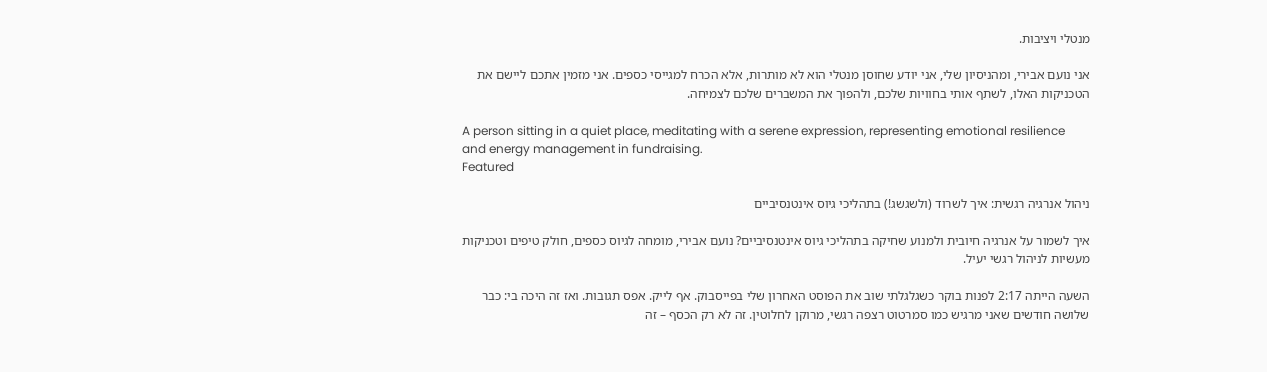מנטלי ויציבות.

אני נועם אבירי, ומהניסיון שלי, אני יודע שחוסן מנטלי הוא לא מותרות, אלא הכרח למגייסי כספים. אני מזמין אתכם ליישם את הטכניקות האלו, לשתף אותי בחוויות שלכם, ולהפוך את המשברים שלכם לצמיחה.

A person sitting in a quiet place, meditating with a serene expression, representing emotional resilience and energy management in fundraising.
Featured

ניהול אנרגיה רגשית: איך לשרוד (ולשגשג!) בתהליכי גיוס אינטנסיביים

איך לשמור על אנרגיה חיובית ולמנוע שחיקה בתהליכי גיוס אינטנסיביים? נועם אבירי, מומחה לגיוס כספים, חולק טיפים וטכניקות מעשיות לניהול רגשי יעיל.

השעה הייתה 2:17 לפנות בוקר כשגלגלתי שוב את הפוסט האחרון שלי בפייסבוק. אף לייק. אפס תגובות. ואז זה היכה בי: כבר שלושה חודשים שאני מרגיש כמו סמרטוט רצפה רגשי, מרוקן לחלוטין. זה לא רק הכסף – זה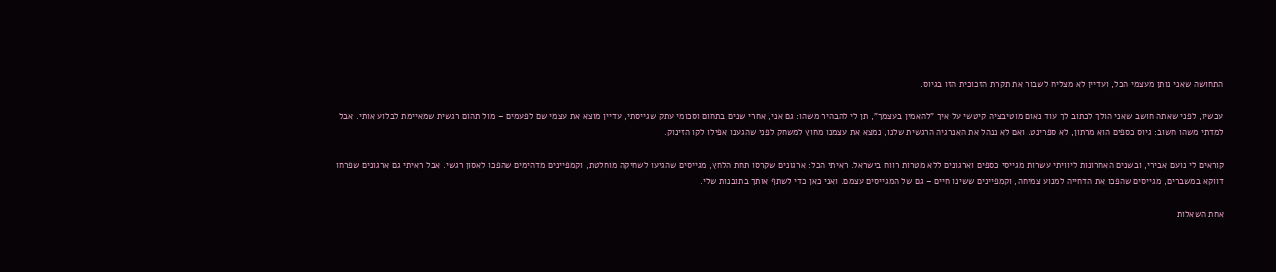התחושה שאני נותן מעצמי הכל, ועדיין לא מצליח לשבור את תקרת הזכוכית הזו בגיוס.

עכשיו, לפני שאתה חושב שאני הולך לכתוב לך עוד נאום מוטיבציה קיטשי על איך "להאמין בעצמך", תן לי להבהיר משהו: גם אני, אחרי שנים בתחום וסכומי עתק שגייסתי, עדיין מוצא את עצמי שם לפעמים – מול תהום רגשית שמאיימת לבלוע אותי. אבל למדתי משהו חשוב: גיוס כספים הוא מרתון, לא ספרינט. ואם לא ננהל את האנרגיה הרגשית שלנו, נמצא את עצמנו מחוץ למשחק לפני שהגענו אפילו לקו הזינוק.

קוראים לי נועם אבירי, ובשנים האחרונות ליוויתי עשרות מגייסי כספים וארגונים ללא מטרות רווח בישראל. ראיתי הכל: ארגונים שקרסו תחת הלחץ, מגייסים שהגיעו לשחיקה מוחלטת, וקמפיינים מדהימים שהפכו לאסון רגשי. אבל ראיתי גם ארגונים שפרחו דווקא במשברים, מגייסים שהפכו את הדחייה למנוע צמיחה, וקמפיינים ששינו חיים – גם של המגייסים עצמם. ואני כאן כדי לשתף אותך בתובנות שלי.

אחת השאלות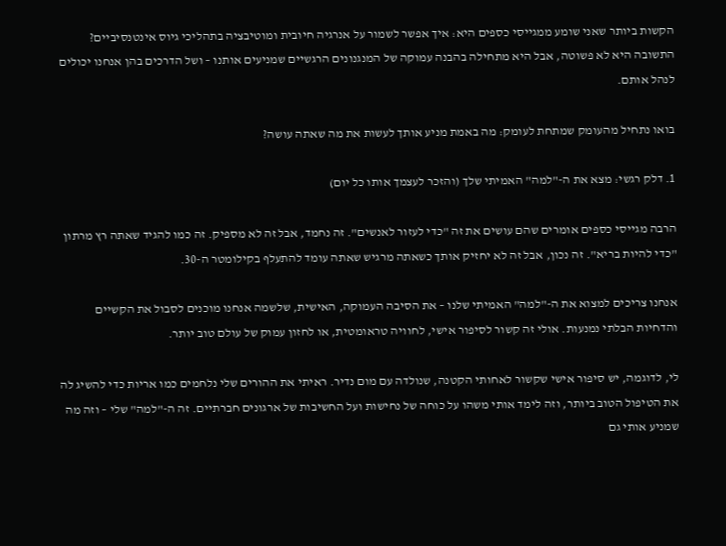הקשות ביותר שאני שומע ממגייסי כספים היא: איך אפשר לשמור על אנרגיה חיובית ומוטיבציה בתהליכי גיוס אינטנסיביים? התשובה היא לא פשוטה, אבל היא מתחילה בהבנה עמוקה של המנגנונים הרגשיים שמניעים אותנו – ושל הדרכים בהן אנחנו יכולים לנהל אותם.

בואו נתחיל מהעומק שמתחת לעומק: מה באמת מניע אותך לעשות את מה שאתה עושה?

1. דלק רגשי: מצא את ה-"למה" האמיתי שלך (והזכר לעצמך אותו כל יום)

הרבה מגייסי כספים אומרים שהם עושים את זה "כדי לעזור לאנשים". זה נחמד, אבל זה לא מספיק. זה כמו להגיד שאתה רץ מרתון "כדי להיות בריא". זה נכון, אבל זה לא יחזיק אותך כשאתה מרגיש שאתה עומד להתעלף בקילומטר ה-30.

אנחנו צריכים למצוא את ה-"למה" האמיתי שלנו – את הסיבה העמוקה, האישית, שלשמה אנחנו מוכנים לסבול את הקשיים והדחיות הבלתי נמנעות. אולי זה קשור לסיפור אישי, לחוויה טראומטית, או לחזון עמוק של עולם טוב יותר.

לי, לדוגמה, יש סיפור אישי שקשור לאחותי הקטנה, שנולדה עם מום נדיר. ראיתי את ההורים שלי נלחמים כמו אריות כדי להשיג לה את הטיפול הטוב ביותר, וזה לימד אותי משהו על כוחה של נחישות ועל החשיבות של ארגונים חברתיים. זה ה-"למה" שלי – וזה מה שמניע אותי גם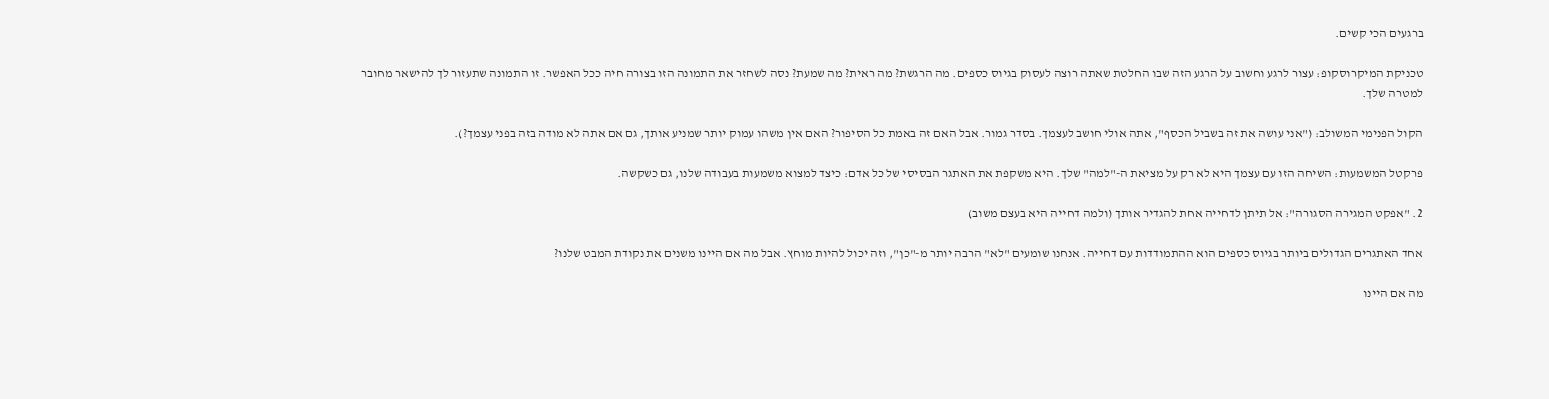ברגעים הכי קשים.

טכניקת המיקרוסקופ: עצור לרגע וחשוב על הרגע הזה שבו החלטת שאתה רוצה לעסוק בגיוס כספים. מה הרגשת? מה ראית? מה שמעת? נסה לשחזר את התמונה הזו בצורה חיה ככל האפשר. זו התמונה שתעזור לך להישאר מחובר למטרה שלך.

הקול הפנימי המשולב: ("אני עושה את זה בשביל הכסף", אתה אולי חושב לעצמך. בסדר גמור. אבל האם זה באמת כל הסיפור? האם אין משהו עמוק יותר שמניע אותך, גם אם אתה לא מודה בזה בפני עצמך?).

פרקטל המשמעות: השיחה הזו עם עצמך היא לא רק על מציאת ה-"למה" שלך. היא משקפת את האתגר הבסיסי של כל אדם: כיצד למצוא משמעות בעבודה שלנו, גם כשקשה.

2. "אפקט המגירה הסגורה": אל תיתן לדחייה אחת להגדיר אותך (ולמה דחייה היא בעצם משוב)

אחד האתגרים הגדולים ביותר בגיוס כספים הוא ההתמודדות עם דחייה. אנחנו שומעים "לא" הרבה יותר מ-"כן", וזה יכול להיות מוחץ. אבל מה אם היינו משנים את נקודת המבט שלנו?

מה אם היינו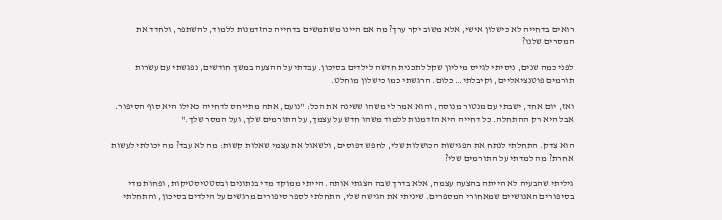רואים בדחייה לא כישלון אישי, אלא משוב יקר ערך? מה אם היינו משתמשים בדחייה כהזדמנות ללמוד, להשתפר, ולחדד את המסרים שלנו?

לפני כמה שנים, ניסיתי לגייס מיליון שקל לתכנית חדשה לילדים בסיכון. עבדתי על ההצעה במשך חודשים, נפגשתי עם עשרות תורמים פוטנציאליים, וקיבלתי… כלום. הרגשתי כמו כישלון מוחלט.

ואז, יום אחד, ישבתי עם מנטור מנוסה, והוא אמר לי משהו ששינה את הכל: "נועם, אתה מתייחס לדחייה כאילו היא סוף הסיפור. אבל היא רק ההתחלה. כל דחייה היא הזדמנות ללמוד משהו חדש על עצמך, על התורמים שלך, ועל המסר שלך."

הוא צדק. התחלתי לנתח את הפגישות הכושלות שלי, לחפש דפוסים, ולשאול את עצמי שאלות קשות: מה לא עבד? מה יכולתי לעשות אחרת? מה למדתי על התורמים שלי?

גיליתי שהבעיה לא הייתה בהצעה עצמה, אלא בדרך שבה הצגתי אותה. הייתי ממוקד מדי בנתונים ובסטטיסטיקות, ופחות מדי בסיפורים האנושיים שמאחורי המספרים. שיניתי את הגישה שלי, התחלתי לספר סיפורים מרגשים על הילדים בסיכון, והתחלתי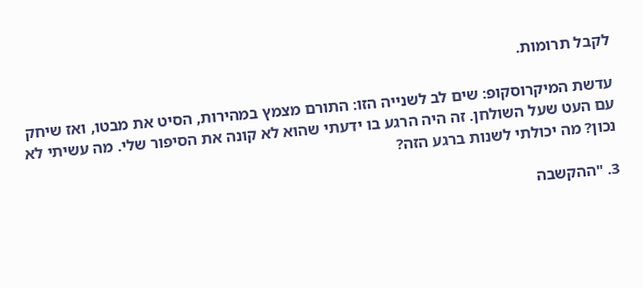לקבל תרומות.

עדשת המיקרוסקופ: שים לב לשנייה הזו: התורם מצמץ במהירות, הסיט את מבטו, ואז שיחק עם העט שעל השולחן. זה היה הרגע בו ידעתי שהוא לא קונה את הסיפור שלי. מה עשיתי לא נכון? מה יכולתי לשנות ברגע הזה?

3. "ההקשבה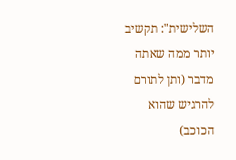השלישית": תקשיב יותר ממה שאתה מדבר (ותן לתורם להרגיש שהוא הכוכב)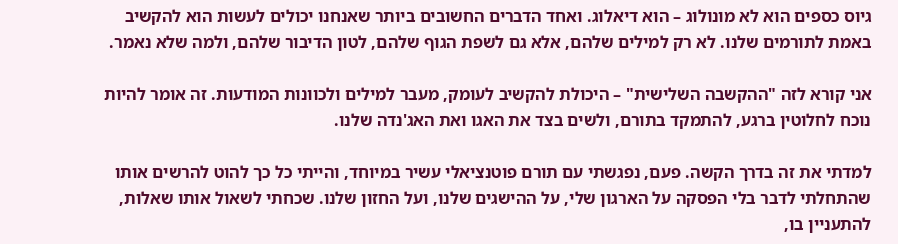גיוס כספים הוא לא מונולוג – הוא דיאלוג. ואחד הדברים החשובים ביותר שאנחנו יכולים לעשות הוא להקשיב באמת לתורמים שלנו. לא רק למילים שלהם, אלא גם לשפת הגוף שלהם, לטון הדיבור שלהם, ולמה שלא נאמר.

אני קורא לזה "ההקשבה השלישית" – היכולת להקשיב לעומק, מעבר למילים ולכוונות המודעות. זה אומר להיות נוכח לחלוטין ברגע, להתמקד בתורם, ולשים בצד את האגו ואת האג'נדה שלנו.

למדתי את זה בדרך הקשה. פעם, נפגשתי עם תורם פוטנציאלי עשיר במיוחד, והייתי כל כך להוט להרשים אותו שהתחלתי לדבר בלי הפסקה על הארגון שלי, על ההישגים שלנו, ועל החזון שלנו. שכחתי לשאול אותו שאלות, להתעניין בו,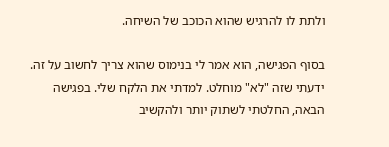ולתת לו להרגיש שהוא הכוכב של השיחה.

בסוף הפגישה, הוא אמר לי בנימוס שהוא צריך לחשוב על זה. ידעתי שזה "לא" מוחלט. למדתי את הלקח שלי. בפגישה הבאה, החלטתי לשתוק יותר ולהקשיב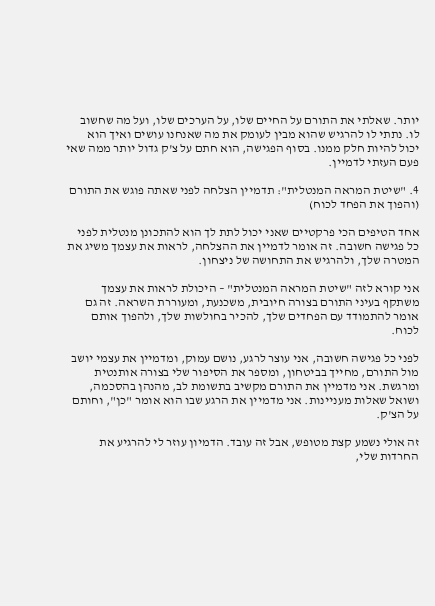יותר. שאלתי את התורם על החיים שלו, על הערכים שלו, ועל מה שחשוב לו. נתתי לו להרגיש שהוא מבין לעומק את מה שאנחנו עושים ואיך הוא יכול להיות חלק ממנו. בסוף הפגישה, הוא חתם על צ'ק גדול יותר ממה שאי פעם העזתי לדמיין.

4. "שיטת המראה המנטלית": תדמיין הצלחה לפני שאתה פוגש את התורם (והפוך את הפחד לכוח)

אחד הטיפים הכי פרקטיים שאני יכול לתת לך הוא להתכונן מנטלית לפני כל פגישה חשובה. זה אומר לדמיין את ההצלחה, לראות את עצמך משיג את המטרה שלך, ולהרגיש את התחושה של ניצחון.

אני קורא לזה "שיטת המראה המנטלית" – היכולת לראות את עצמך משתקף בעיני התורם בצורה חיובית, משכנעת, ומעוררת השראה. זה גם אומר להתמודד עם הפחדים שלך, להכיר בחולשות שלך, ולהפוך אותם לכוח.

לפני כל פגישה חשובה, אני עוצר לרגע, נושם עמוק, ומדמיין את עצמי יושב מול התורם, מחייך בביטחון, ומספר את הסיפור שלי בצורה אותנטית ומרגשת. אני מדמיין את התורם מקשיב בתשומת לב, מהנהן בהסכמה, ושואל שאלות מעניינות. אני מדמיין את הרגע שבו הוא אומר "כן", וחותם על הצ'ק.

זה אולי נשמע קצת מטופש, אבל זה עובד. הדמיון עוזר לי להרגיע את החרדות שלי,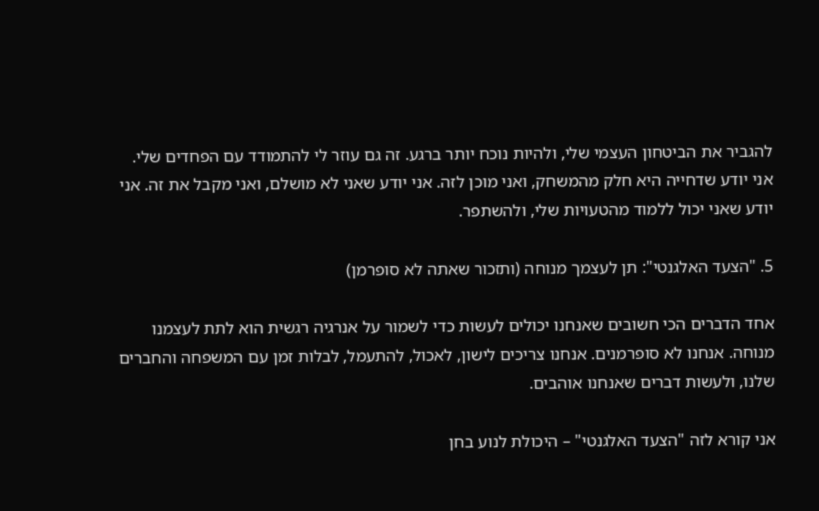להגביר את הביטחון העצמי שלי, ולהיות נוכח יותר ברגע. זה גם עוזר לי להתמודד עם הפחדים שלי. אני יודע שדחייה היא חלק מהמשחק, ואני מוכן לזה. אני יודע שאני לא מושלם, ואני מקבל את זה. אני יודע שאני יכול ללמוד מהטעויות שלי, ולהשתפר.

5. "הצעד האלגנטי": תן לעצמך מנוחה (ותזכור שאתה לא סופרמן)

אחד הדברים הכי חשובים שאנחנו יכולים לעשות כדי לשמור על אנרגיה רגשית הוא לתת לעצמנו מנוחה. אנחנו לא סופרמנים. אנחנו צריכים לישון, לאכול, להתעמל, לבלות זמן עם המשפחה והחברים שלנו, ולעשות דברים שאנחנו אוהבים.

אני קורא לזה "הצעד האלגנטי" – היכולת לנוע בחן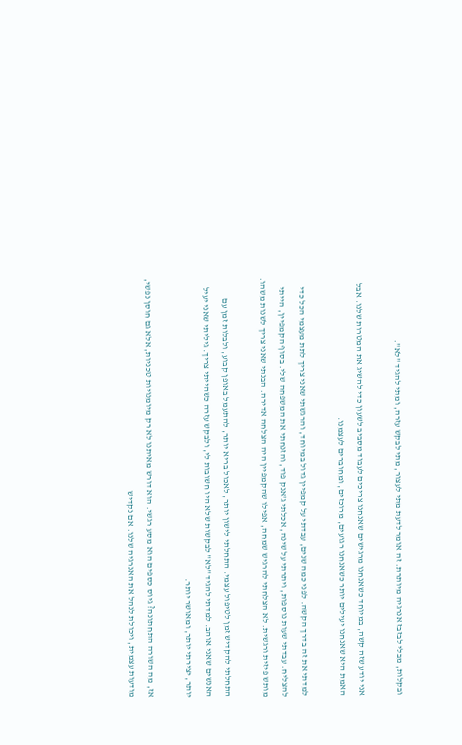ובקלות, מבלי לבזבז אנרגיה מיותרת. זה אומר לדעת מתי לעצור, מתי לבקש עזרה, ומתי להגיד "לא".

אני יודע שזה קשה, במיוחד כשאנחנו מרגישים שאנחנו צריכים לעבוד מסביב לשעון כדי להשיג את המטרות שלנו. אבל האמת היא שאנחנו יעילים יותר כשאנחנו רגועים, מרוכזים, ומחוברים לעצמנו.

למדתי את זה בדרך הקשה. לפני כמה שנים, עבדתי על קמפיין גדול במיוחד, והרגשתי שאני צריך לתת מעצמי הכל כדי להצליח. עבדתי שעות נוספות, ויתרתי על שינה, אכלתי ג'אנק פוד, והזנחתי את המשפחה שלי. בסוף הקמפיין, הייתי מותש פיזית ורגשית. לא הצלחתי להרגיש שמחה, אפילו שהקמפיין היה הצלחה אדירה. הבנתי שאני צריך לשנות משהו.

התחלתי להקדיש זמן לטיפול עצמי. התחלתי לישון יותר, לאכול בריא יותר, להתעמל באופן קבוע, ולבלות זמן עם האנשים שאני אוהב. למדתי להגיד "לא" לבקשות שלא היו חשובות לי, ולבקש עזרה כשהייתי צריך. גיליתי שאני יעיל יותר, יצירתי יותר, ומאושר יותר.

אז, מה השורה התחתונה? גיוס כספים הוא מסע רגשי. הוא דורש מאיתנו לא רק מיומנויות טכניות, אלא גם חוסן נפשי, מודעות עצמית, ויכולת לנהל את האנרגיה שלנו. אם נקדיש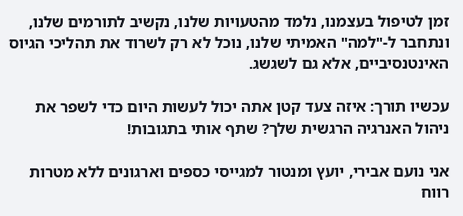זמן לטיפול בעצמנו, נלמד מהטעויות שלנו, נקשיב לתורמים שלנו, ונתחבר ל-"למה" האמיתי שלנו, נוכל לא רק לשרוד את תהליכי הגיוס האינטנסיביים, אלא גם לשגשג.

עכשיו תורך: איזה צעד קטן אתה יכול לעשות היום כדי לשפר את ניהול האנרגיה הרגשית שלך? שתף אותי בתגובות!

אני נועם אבירי, יועץ ומנטור למגייסי כספים וארגונים ללא מטרות רווח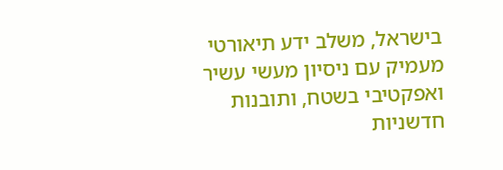בישראל, משלב ידע תיאורטי מעמיק עם ניסיון מעשי עשיר ואפקטיבי בשטח, ותובנות חדשניות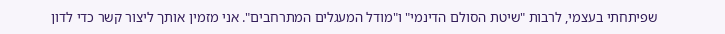שפיתחתי בעצמי, לרבות "שיטת הסולם הדינמי" ו"מודל המעגלים המתרחבים". אני מזמין אותך ליצור קשר כדי לדון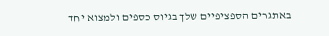באתגרים הספציפיים שלך בגיוס כספים ולמצוא יחד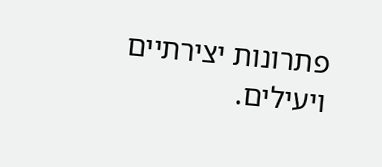פתרונות יצירתיים ויעילים.